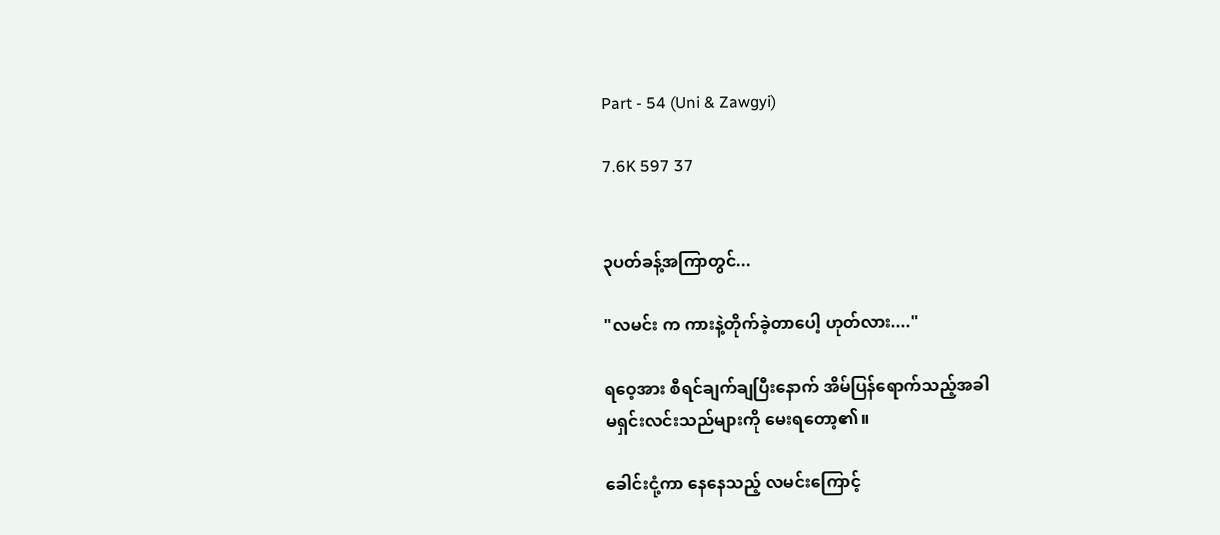Part - 54 (Uni & Zawgyi)

7.6K 597 37


၃ပတ်ခန့်အကြာတွင်...

"လမင်း က ကားနဲ့တိုက်ခဲ့တာပေါ့ ဟုတ်လား...."

ရဝေ့အား စီရင်ချက်ချပြီးနောက် အိမ်ပြန်ရောက်သည့်အခါ
မရှင်းလင်းသည်များကို မေးရတော့၏။

ခေါင်းငုံ့ကာ နေနေသည့် လမင်းကြောင့်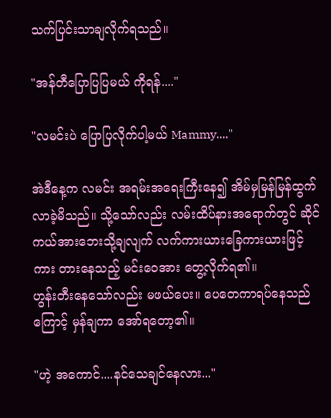သက်ပြင်းသာချလိုက်ရသည်။

"အန်တီပြောပြပြမယ် ကိုရန်...."

"လမင်းပဲ ပြောပြလိုက်ပါ့မယ် Mammy...."

အဲဒီနေ့က လမင်း အရမ်းအရေးကြီးနေ၍ အိမ်မှမြန်မြန်ထွက်လာခဲ့မိသည်။ သို့သော်လည်း လမ်းထိပ်နားအရောက်တွင် ဆိုင်ကယ်အားဘေးသို့ချလျက် လက်ကားယားခြေကားယားဖြင့် ကား တားနေသည့် မင်းဝေအား တွေ့လိုက်ရ၏။
ဟွန်းတီးနေသော်လည်း မဖယ်ပေး။ ပေတေကာရပ်နေသည်ကြောင့် မှန်ချကာ အော်ရတော့၏။

"ဟဲ့ အကောင်....နင်သေချင်နေလား..."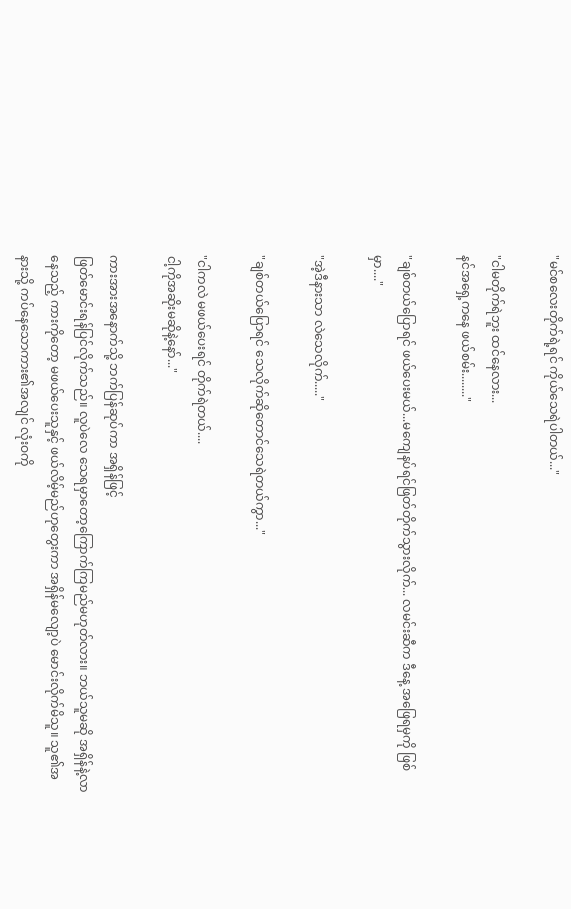"မင်စလေးတိုက်ရဲ့ရင် ကိုယ်သေရဲပါတယ်..."

"ငါမတိုက်ရဲဘူး ထင်နေလား...
နင်အရှေ့ကနေ ဖယ်စမ်း........"

"ချစ်တယ်ပြောရင် ဖယ်ပေးမယ်...မကျေနပ်ရင်ဖြတ်တိုက်သွားလိုက်... လမင်းဆီက ဒီနေ့ အဖြေရမှကို ဖြစ်မှာ...."

"အဲ့ဒီနားသာ လဲသေလိုက်....."

"ချစ်တယ်ပြောရင် သေလိုက်ဆိုတောင်သေရဲတယ်ကွာ..."

"ငါကလဲ မဖယ်ပေးရင် တိုက်ရဲတယ်....
ငါ့ကိုအဆိုးမဆိုနဲ့နော်..."

ကားအားအနောက်သို့ ဘက်ပြန်ဆုပ်ကာ အရှိန်ဖြင့်
ဖြတ်မောင်းရန်ပြင်လိုက်သည်။ လူပဲလေ သေရမှာတော့ကြောက်ကြမည်မဟုတ်လား။ ဘယ်သူမဆို အရှိန်နဲ့လာနေသည့် ကားကိုတော့ မဖယ်ပေးသူနှင့် ဖယ်လိမ့်မည်ဟုတွေးကာ အရှိန်မလျော့ပဲ မောင်းလိုက်မိသူ။ သူ၏အနားသို့ ကပ်နေသောကား၏အလျင် လုံးဝကို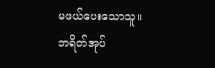မဖယ်ပေးသောသူ။ ဘရိတ်အုပ်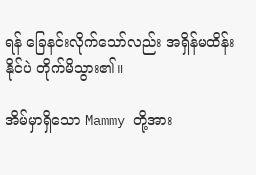ရန် ခြေနင်းလိုက်သော်လည်း အရှိန်မထိန်းနိုင်ပဲ တိုက်မိသွား၏။

အိမ်မှာရှိသော Mammy တို့အား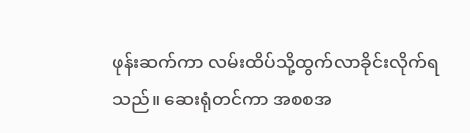ဖုန်းဆက်ကာ လမ်းထိပ်သို့ထွက်လာခိုင်းလိုက်ရသည်။ ဆေးရုံတင်ကာ အစစအ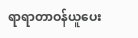ရာရာတာဝန်ယူပေး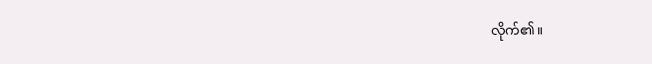လိုက်၏။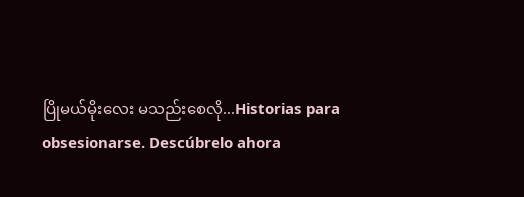ပြိုမယ်မိုးလေး မသည်းစေလို...Historias para obsesionarse. Descúbrelo ahora